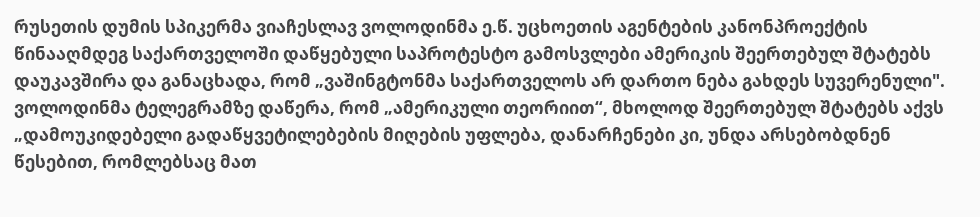რუსეთის დუმის სპიკერმა ვიაჩესლავ ვოლოდინმა ე.წ. უცხოეთის აგენტების კანონპროექტის წინააღმდეგ საქართველოში დაწყებული საპროტესტო გამოსვლები ამერიკის შეერთებულ შტატებს დაუკავშირა და განაცხადა, რომ „ვაშინგტონმა საქართველოს არ დართო ნება გახდეს სუვერენული".
ვოლოდინმა ტელეგრამზე დაწერა, რომ „ამერიკული თეორიით“, მხოლოდ შეერთებულ შტატებს აქვს „დამოუკიდებელი გადაწყვეტილებების მიღების უფლება, დანარჩენები კი, უნდა არსებობდნენ წესებით, რომლებსაც მათ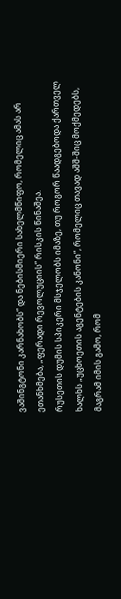ვაშინგტონი კარნახობს“ და ნებისმიერი სახელმწიფო, რომელიც ამას არ ეთანხმება, „ფერადი რევოლუციის“ რისკის წინაშეა.
რუსეთის დუმის სპიკერი მსჯელობს იმაზე, თუ როგორ წაადგებოდა ქართველ ხალხს „უცხოეთის აგენტების კანონი“, რომელიც თავად აშშ-შიც მოქმედებს, მაგრამ იმის გამო, რომ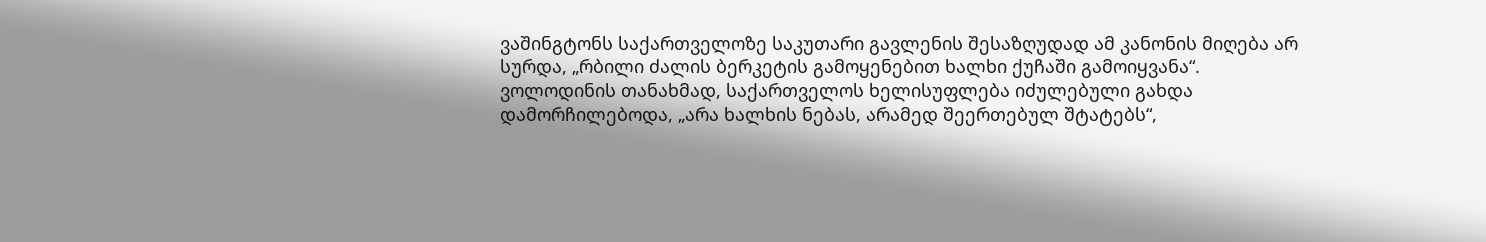ვაშინგტონს საქართველოზე საკუთარი გავლენის შესაზღუდად ამ კანონის მიღება არ სურდა, „რბილი ძალის ბერკეტის გამოყენებით ხალხი ქუჩაში გამოიყვანა“. ვოლოდინის თანახმად, საქართველოს ხელისუფლება იძულებული გახდა დამორჩილებოდა, „არა ხალხის ნებას, არამედ შეერთებულ შტატებს“,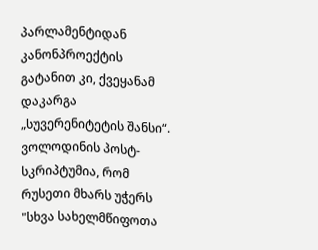პარლამენტიდან კანონპროექტის გატანით კი, ქვეყანამ დაკარგა „სუვერენიტეტის შანსი“.
ვოლოდინის პოსტ-სკრიპტუმია, რომ რუსეთი მხარს უჭერს "სხვა სახელმწიფოთა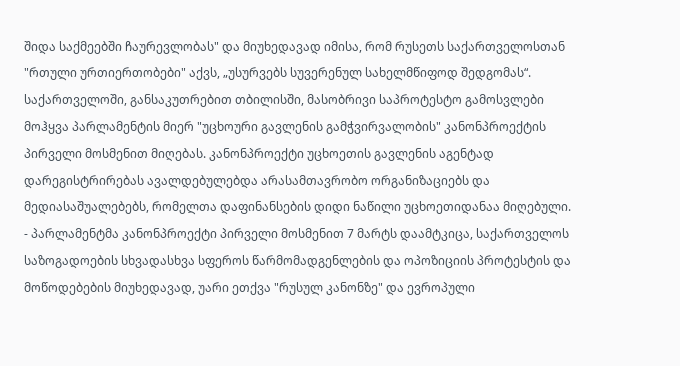შიდა საქმეებში ჩაურევლობას" და მიუხედავად იმისა, რომ რუსეთს საქართველოსთან "რთული ურთიერთობები" აქვს, „უსურვებს სუვერენულ სახელმწიფოდ შედგომას“.
საქართველოში, განსაკუთრებით თბილისში, მასობრივი საპროტესტო გამოსვლები მოჰყვა პარლამენტის მიერ "უცხოური გავლენის გამჭვირვალობის" კანონპროექტის პირველი მოსმენით მიღებას. კანონპროექტი უცხოეთის გავლენის აგენტად დარეგისტრირებას ავალდებულებდა არასამთავრობო ორგანიზაციებს და მედიასაშუალებებს, რომელთა დაფინანსების დიდი ნაწილი უცხოეთიდანაა მიღებული.
- პარლამენტმა კანონპროექტი პირველი მოსმენით 7 მარტს დაამტკიცა, საქართველოს საზოგადოების სხვადასხვა სფეროს წარმომადგენლების და ოპოზიციის პროტესტის და მოწოდებების მიუხედავად, უარი ეთქვა "რუსულ კანონზე" და ევროპული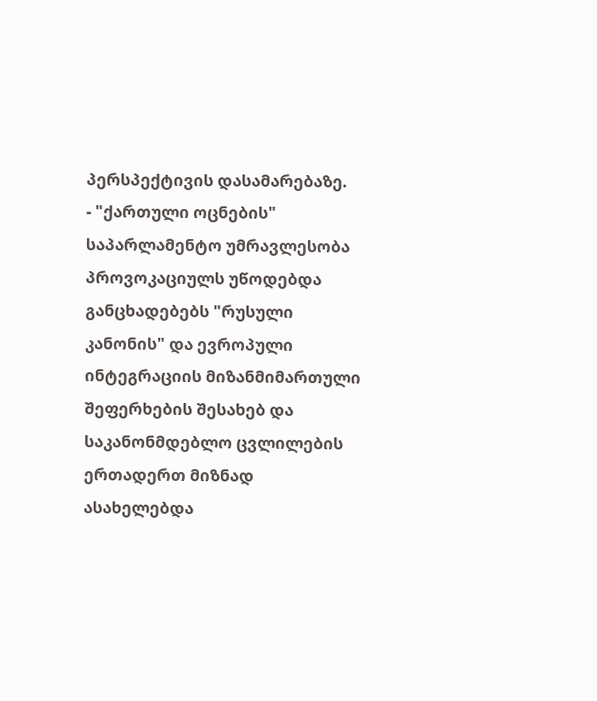პერსპექტივის დასამარებაზე.
- "ქართული ოცნების" საპარლამენტო უმრავლესობა პროვოკაციულს უწოდებდა განცხადებებს "რუსული კანონის" და ევროპული ინტეგრაციის მიზანმიმართული შეფერხების შესახებ და საკანონმდებლო ცვლილების ერთადერთ მიზნად ასახელებდა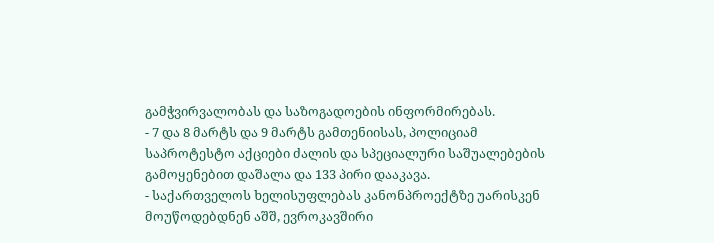გამჭვირვალობას და საზოგადოების ინფორმირებას.
- 7 და 8 მარტს და 9 მარტს გამთენიისას, პოლიციამ საპროტესტო აქციები ძალის და სპეციალური საშუალებების გამოყენებით დაშალა და 133 პირი დააკავა.
- საქართველოს ხელისუფლებას კანონპროექტზე უარისკენ მოუწოდებდნენ აშშ, ევროკავშირი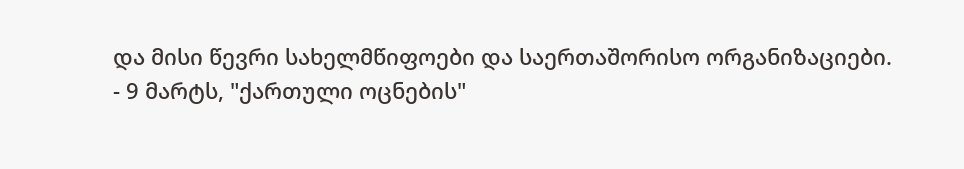და მისი წევრი სახელმწიფოები და საერთაშორისო ორგანიზაციები.
- 9 მარტს, "ქართული ოცნების"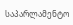საპარლამენტო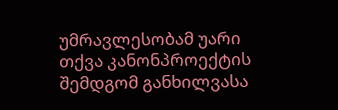უმრავლესობამ უარი თქვა კანონპროექტის შემდგომ განხილვასა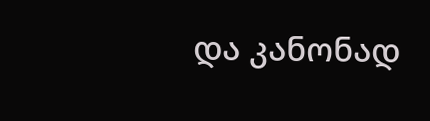და კანონად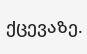ქცევაზე.